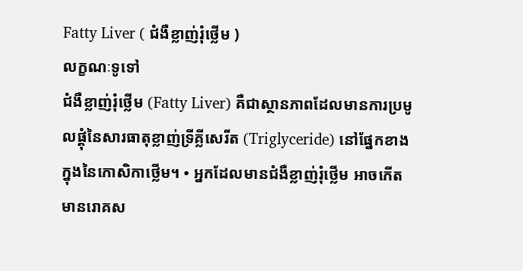Fatty Liver ( ជំងឺខ្លាញ់រុំថ្លើម )
លក្ខណៈទូទៅ
ជំងឺខ្លាញ់រុំថ្លើម (Fatty Liver) គឺជាស្ថានភាពដែលមានការប្រមូលផ្ដុំនៃសារធាតុខ្លាញ់ទ្រីគ្លីសេរីត (Triglyceride) នៅផ្នែកខាងក្នុងនៃកោសិកាថ្លើម។ • អ្នកដែលមានជំងឺខ្លាញ់រុំថ្លើម អាចកើតមានរោគស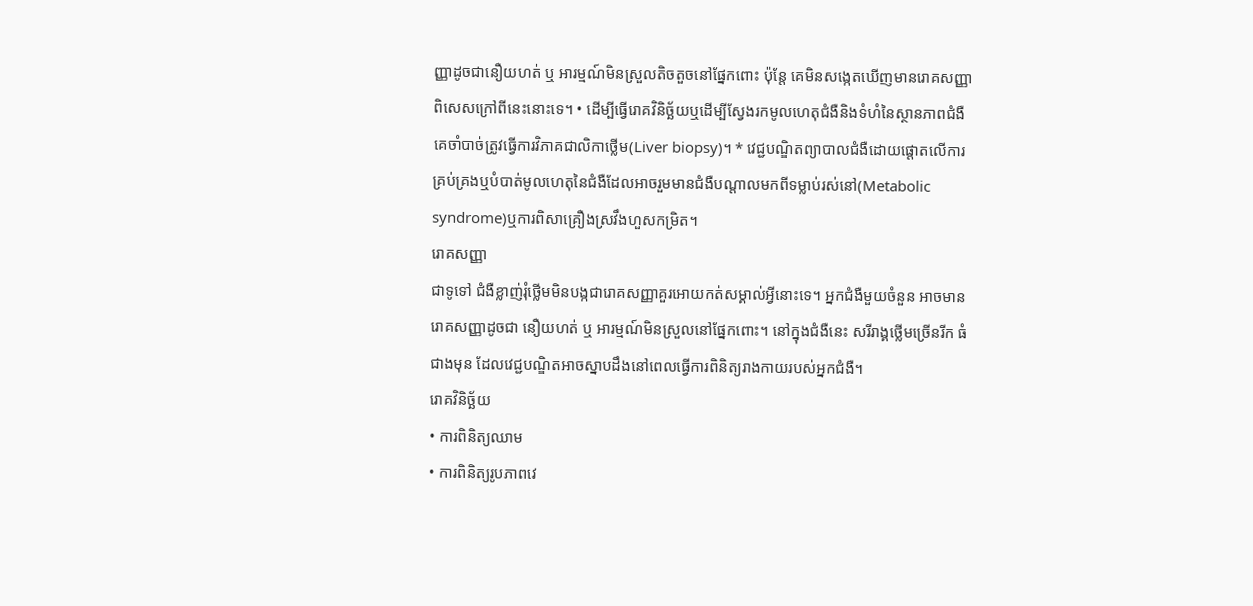ញ្ញាដូចជានឿយហត់ ឬ អារម្មណ៍មិនស្រួលតិចតួចនៅផ្នែកពោះ ប៉ុន្តែ គេមិនសង្កេតឃើញមានរោគសញ្ញាពិសេសក្រៅពីនេះនោះទេ។ • ដើម្បីធ្វើរោគវិនិច្ឆ័យឬដើម្បីស្វែងរកមូលហេតុជំងឺនិងទំហំនៃស្ថានភាពជំងឺ គេចាំបាច់ត្រូវធ្វើការវិភាគជាលិកាថ្លើម(Liver biopsy)។ * វេជ្ជបណ្ឌិតព្យាបាលជំងឺដោយផ្តោតលើការគ្រប់គ្រងឬបំបាត់មូលហេតុនៃជំងឺដែលអាចរួមមានជំងឺបណ្តាលមកពីទម្លាប់រស់នៅ(Metabolic syndrome)ឬការពិសាគ្រឿងស្រវឹងហួសកម្រិត។
រោគសញ្ញា
ជាទូទៅ ជំងឺខ្លាញ់រុំថ្លើមមិនបង្កជារោគសញ្ញាគួរអោយកត់សម្គាល់អ្វីនោះទេ។ អ្នកជំងឺមួយចំនួន អាចមានរោគសញ្ញាដូចជា នឿយហត់ ឬ អារម្មណ៍មិនស្រួលនៅផ្នែកពោះ។ នៅក្នុងជំងឺនេះ សរីរាង្គថ្លើមច្រើនរីក ធំជាងមុន ដែលវេជ្ជបណ្ឌិតអាចស្នាបដឹងនៅពេលធ្វើការពិនិត្យរាងកាយរបស់អ្នកជំងឺ។
រោគវិនិច្ឆ័យ
• ការពិនិត្យឈាម
• ការពិនិត្យរូបភាពវេ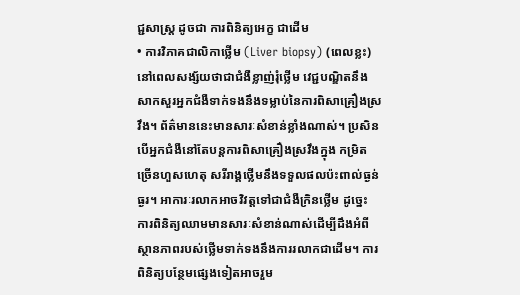ជ្ជសាស្ត្រ ដូចជា ការពិនិត្យអេក្ខ ជាដើម
• ការវិភាគជាលិកាថ្លើម (Liver biopsy) (ពេលខ្លះ)
នៅពេលសង្ស័យថាជាជំងឺខ្លាញ់រុំថ្លើម វេជ្ជបណ្ឌិតនឹងសាកសួរអ្នកជំងឺទាក់ទងនឹងទម្លាប់នៃការពិសាគ្រឿងស្រវឹង។ ព័ត៌មាននេះមានសារៈសំខាន់ខ្លាំងណាស់។ ប្រសិនបើអ្នកជំងឺនៅតែបន្តការពិសាគ្រឿងស្រវឹងក្នុង កម្រិតច្រើនហួសហេតុ សរីរាង្គថ្លើមនឹងទទួលផលប៉ះពាល់ធ្ងន់ធ្ងរ។ អាការៈរលាកអាចវិវត្តទៅជាជំងឺក្រិនថ្លើម ដូច្នេះ ការពិនិត្យឈាមមានសារៈសំខាន់ណាស់ដើម្បីដឹងអំពីស្ថានភាពរបស់ថ្លើមទាក់ទងនឹងការរលាកជាដើម។ ការពិនិត្យបន្ថែមផ្សេងទៀតអាចរួម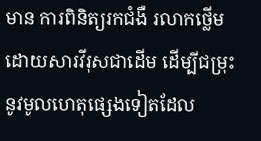មាន ការពិនិត្យរកជំងឺ រលាកថ្លើមដោយសារវីរុសជាដើម ដើម្បីជម្រុះនូវមូលហេតុផ្សេងទៀតដែល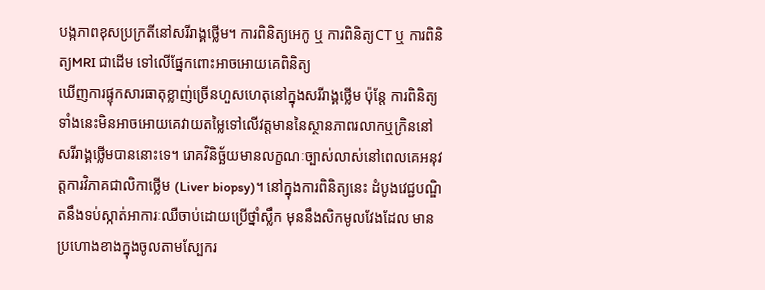បង្កភាពខុសប្រក្រតីនៅសរីរាង្គថ្លើម។ ការពិនិត្យអេកូ ឬ ការពិនិត្យCT ឬ ការពិនិត្យMRI ជាដើម ទៅលើផ្នែកពោះអាចអោយគេពិនិត្យ
ឃើញការផ្ទុកសារធាតុខ្លាញ់ច្រើនហួសហេតុនៅក្នុងសរីរាង្គថ្លើម ប៉ុន្តែ ការពិនិត្យទាំងនេះមិនអាចអោយគេវាយតម្លៃទៅលើវត្តមាននៃស្ថានភាពរលាកឬក្រិននៅសរីរាង្គថ្លើមបាននោះទេ។ រោគវិនិច្ឆ័យមានលក្ខណៈច្បាស់លាស់នៅពេលគេអនុវត្តការវិភាគជាលិកាថ្លើម (Liver biopsy)។ នៅក្នុងការពិនិត្យនេះ ដំបូងវេជ្ជបណ្ឌិតនឹងទប់ស្កាត់អាការៈឈឺចាប់ដោយប្រើថ្នាំស្លឹក មុននឹងសិកមូលវែងដែល មានប្រហោងខាងក្នុងចូលតាមស្បែករ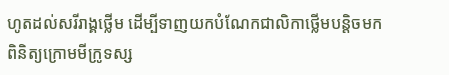ហូតដល់សរីរាង្គថ្លើម ដើម្បីទាញយកបំណែកជាលិកាថ្លើមបន្តិចមកពិនិត្យក្រោមមីក្រូទស្ស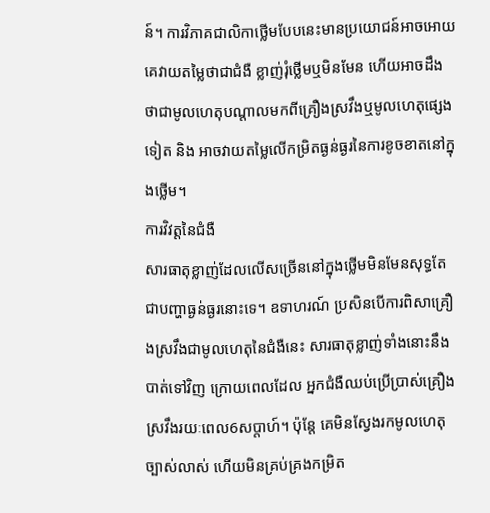ន៍។ ការវិភាគជាលិកាថ្លើមបែបនេះមានប្រយោជន៍អាចអោយគេវាយតម្លៃថាជាជំងឺ ខ្លាញ់រុំថ្លើមឬមិនមែន ហើយអាចដឹងថាជាមូលហេតុបណ្តាលមកពីគ្រឿងស្រវឹងឬមូលហេតុផ្សេងទៀត និង អាចវាយតម្លៃលើកម្រិតធ្ងន់ធ្ងរនៃការខូចខាតនៅក្នុងថ្លើម។
ការវិវត្តនៃជំងឺ
សារធាតុខ្លាញ់ដែលលើសច្រើននៅក្នុងថ្លើមមិនមែនសុទ្ធតែជាបញ្ហាធ្ងន់ធ្ងរនោះទេ។ ឧទាហរណ៍ ប្រសិនបើការពិសាគ្រឿងស្រវឹងជាមូលហេតុនៃជំងឺនេះ សារធាតុខ្លាញ់ទាំងនោះនឹងបាត់ទៅវិញ ក្រោយពេលដែល អ្នកជំងឺឈប់ប្រើប្រាស់គ្រឿងស្រវឹងរយៈពេល6សប្តាហ៍។ ប៉ុន្តែ គេមិនស្វែងរកមូលហេតុច្បាស់លាស់ ហើយមិនគ្រប់គ្រងកម្រិត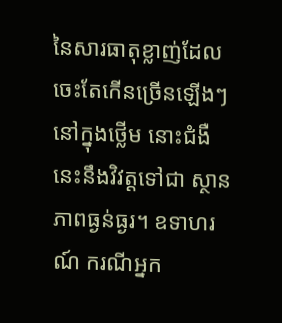នៃសារធាតុខ្លាញ់ដែលចេះតែកើនច្រើនឡើងៗនៅក្នុងថ្លើម នោះជំងឺនេះនឹងវិវត្តទៅជា ស្ថានភាពធ្ងន់ធ្ងរ។ ឧទាហរណ៍ ករណីអ្នក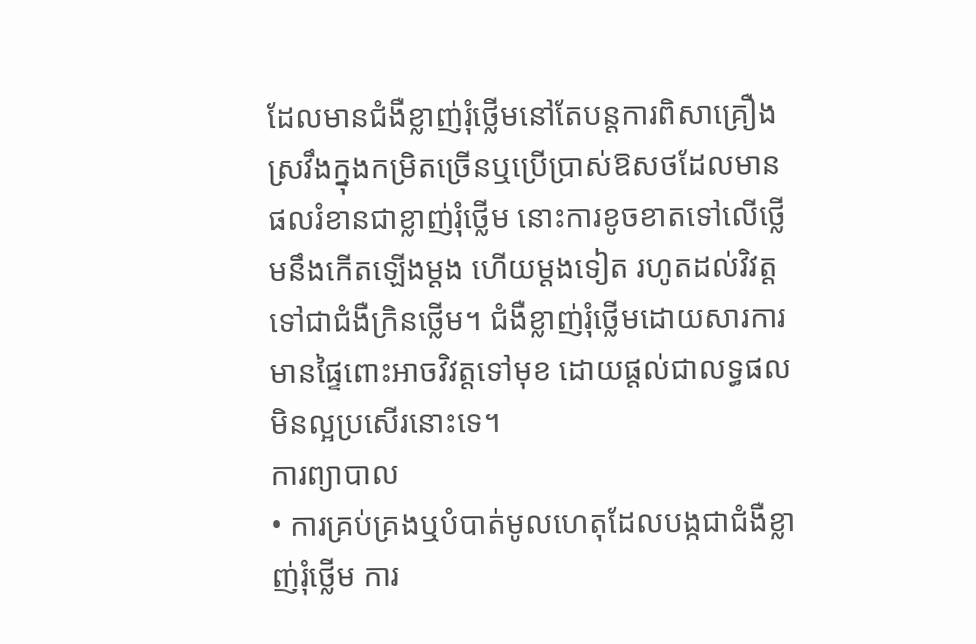ដែលមានជំងឺខ្លាញ់រុំថ្លើមនៅតែបន្តការពិសាគ្រឿងស្រវឹងក្នុងកម្រិតច្រើនឬប្រើប្រាស់ឱសថដែលមានផលរំខានជាខ្លាញ់រុំថ្លើម នោះការខូចខាតទៅលើថ្លើមនឹងកើតឡើងម្តង ហើយម្តងទៀត រហូតដល់វិវត្តទៅជាជំងឺក្រិនថ្លើម។ ជំងឺខ្លាញ់រុំថ្លើមដោយសារការមានផ្ទៃពោះអាចវិវត្តទៅមុខ ដោយផ្តល់ជាលទ្ធផលមិនល្អប្រសើរនោះទេ។
ការព្យាបាល
• ការគ្រប់គ្រងឬបំបាត់មូលហេតុដែលបង្កជាជំងឺខ្លាញ់រុំថ្លើម ការ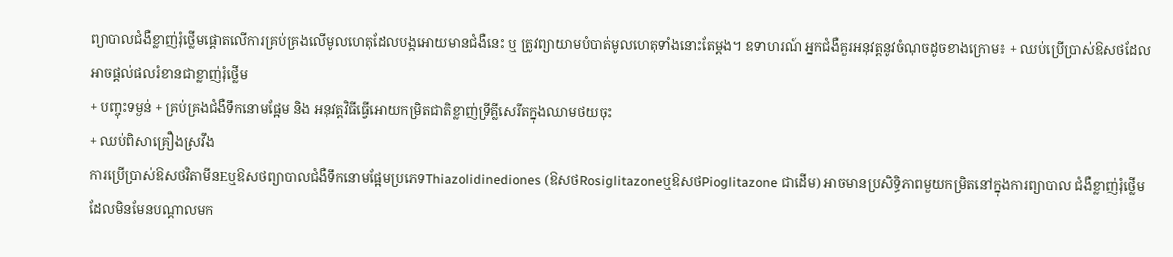ព្យាបាលជំងឺខ្លាញ់រុំថ្លើមផ្តោតលើការគ្រប់គ្រងលើមូលហេតុដែលបង្កអោយមានជំងឺនេះ ឬ ត្រូវព្យាយាមបំបាត់មូលហេតុទាំងនោះតែម្តង។ ឧទាហរណ៍ អ្នកជំងឺគួរអនុវត្តនូវចំណុចដូចខាងក្រោម៖ + ឈប់ប្រើប្រាស់ឱសថដែលអាចផ្តល់ផលរំខានជាខ្លាញ់រុំថ្លើម
+ បញ្ចុះទម្ងន់ + គ្រប់គ្រងជំងឺទឹកនោមផ្អែម និង អនុវត្តវិធីធ្វើអោយកម្រិតជាតិខ្លាញ់ទ្រីគ្លីសេរីតក្នុងឈាមថយចុះ
+ ឈប់ពិសាគ្រឿងស្រវឹង
ការប្រើប្រាស់ឱសថវិតាមីនEឬឱសថព្យាបាលជំងឺទឹកនោមផ្អែមប្រភេទThiazolidinediones (ឱសថRosiglitazoneឬឱសថPioglitazone ជាដើម) អាចមានប្រសិទ្ធិភាពមួយកម្រិតនៅក្នុងការព្យាបាល ជំងឺខ្លាញ់រុំថ្លើមដែលមិនមែនបណ្តាលមក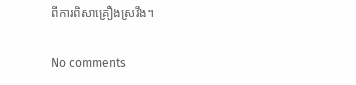ពីការពិសាគ្រឿងស្រវឹង។

No comments